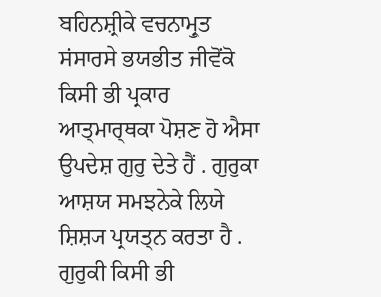ਬਹਿਨਸ਼੍ਰੀਕੇ ਵਚਨਾਮ੍ਰੁਤ
ਸਂਸਾਰਸੇ ਭਯਭੀਤ ਜੀਵੋਂਕੋ ਕਿਸੀ ਭੀ ਪ੍ਰਕਾਰ ਆਤ੍ਮਾਰ੍ਥਕਾ ਪੋਸ਼ਣ ਹੋ ਐਸਾ ਉਪਦੇਸ਼ ਗੁਰੁ ਦੇਤੇ ਹੈਂ . ਗੁਰੁਕਾ ਆਸ਼ਯ ਸਮਝਨੇਕੇ ਲਿਯੇ ਸ਼ਿਸ਼੍ਯ ਪ੍ਰਯਤ੍ਨ ਕਰਤਾ ਹੈ . ਗੁਰੁਕੀ ਕਿਸੀ ਭੀ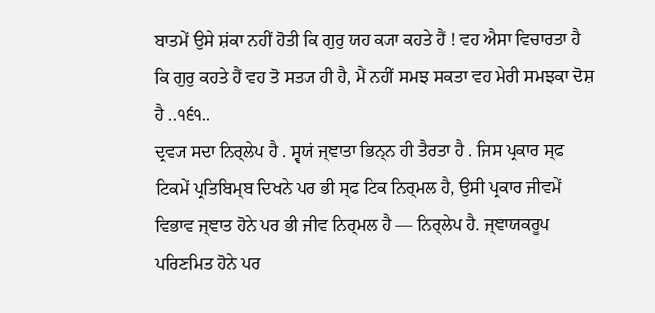ਬਾਤਮੇਂ ਉਸੇ ਸ਼ਂਕਾ ਨਹੀਂ ਹੋਤੀ ਕਿ ਗੁਰੁ ਯਹ ਕ੍ਯਾ ਕਹਤੇ ਹੈਂ ! ਵਹ ਐਸਾ ਵਿਚਾਰਤਾ ਹੈ ਕਿ ਗੁਰੁ ਕਹਤੇ ਹੈਂ ਵਹ ਤੋ ਸਤ੍ਯ ਹੀ ਹੈ, ਮੈਂ ਨਹੀਂ ਸਮਝ ਸਕਤਾ ਵਹ ਮੇਰੀ ਸਮਝਕਾ ਦੋਸ਼ ਹੈ ..੧੬੧..
ਦ੍ਰਵ੍ਯ ਸਦਾ ਨਿਰ੍ਲੇਪ ਹੈ . ਸ੍ਵਯਂ ਜ੍ਞਾਤਾ ਭਿਨ੍ਨ ਹੀ ਤੈਰਤਾ ਹੈ . ਜਿਸ ਪ੍ਰਕਾਰ ਸ੍ਫ ਟਿਕਮੇਂ ਪ੍ਰਤਿਬਿਮ੍ਬ ਦਿਖਨੇ ਪਰ ਭੀ ਸ੍ਫ ਟਿਕ ਨਿਰ੍ਮਲ ਹੈ, ਉਸੀ ਪ੍ਰਕਾਰ ਜੀਵਮੇਂ ਵਿਭਾਵ ਜ੍ਞਾਤ ਹੋਨੇ ਪਰ ਭੀ ਜੀਵ ਨਿਰ੍ਮਲ ਹੈ — ਨਿਰ੍ਲੇਪ ਹੈ. ਜ੍ਞਾਯਕਰੂਪ ਪਰਿਣਮਿਤ ਹੋਨੇ ਪਰ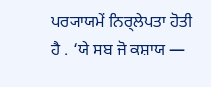ਪਰ੍ਯਾਯਮੇਂ ਨਿਰ੍ਲੇਪਤਾ ਹੋਤੀ ਹੈ . ‘ਯੇ ਸਬ ਜੋ ਕਸ਼ਾਯ —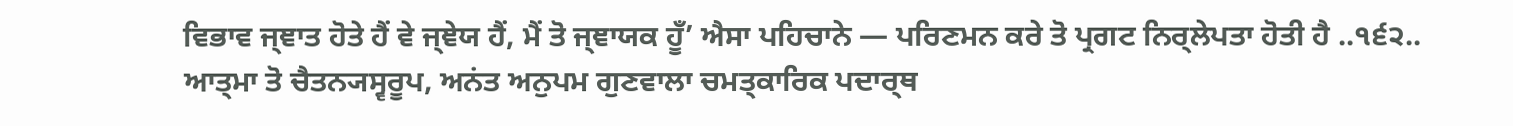ਵਿਭਾਵ ਜ੍ਞਾਤ ਹੋਤੇ ਹੈਂ ਵੇ ਜ੍ਞੇਯ ਹੈਂ, ਮੈਂ ਤੋ ਜ੍ਞਾਯਕ ਹੂਁ’ ਐਸਾ ਪਹਿਚਾਨੇ — ਪਰਿਣਮਨ ਕਰੇ ਤੋ ਪ੍ਰਗਟ ਨਿਰ੍ਲੇਪਤਾ ਹੋਤੀ ਹੈ ..੧੬੨..
ਆਤ੍ਮਾ ਤੋ ਚੈਤਨ੍ਯਸ੍ਵਰੂਪ, ਅਨਂਤ ਅਨੁਪਮ ਗੁਣਵਾਲਾ ਚਮਤ੍ਕਾਰਿਕ ਪਦਾਰ੍ਥ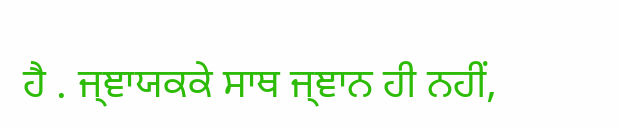ਹੈ . ਜ੍ਞਾਯਕਕੇ ਸਾਥ ਜ੍ਞਾਨ ਹੀ ਨਹੀਂ,